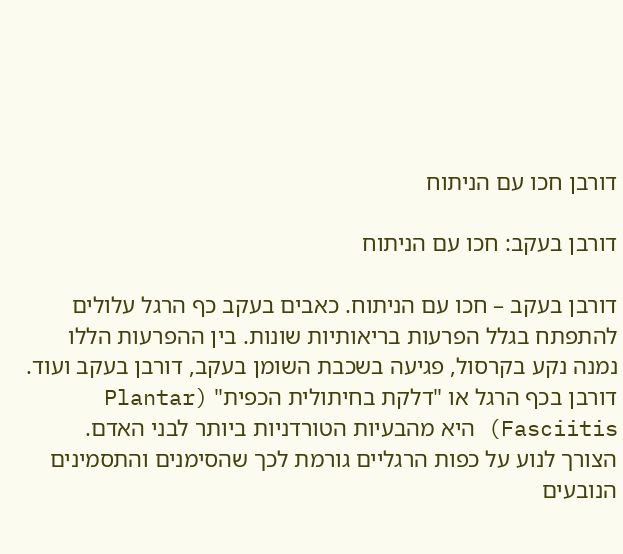דורבן חכו עם הניתוח

דורבן בעקב: חכו עם הניתוח

דורבן בעקב – חכו עם הניתוח. כאבים בעקב כף הרגל עלולים להתפתח בגלל הפרעות בריאותיות שונות. בין ההפרעות הללו נמנה נקע בקרסול, פגיעה בשכבת השומן בעקב, דורבן בעקב ועוד. דורבן בכף הרגל או "דלקת בחיתולית הכפית" (Plantar Fasciitis) היא מהבעיות הטורדניות ביותר לבני האדם. הצורך לנוע על כפות הרגליים גורמת לכך שהסימנים והתסמינים הנובעים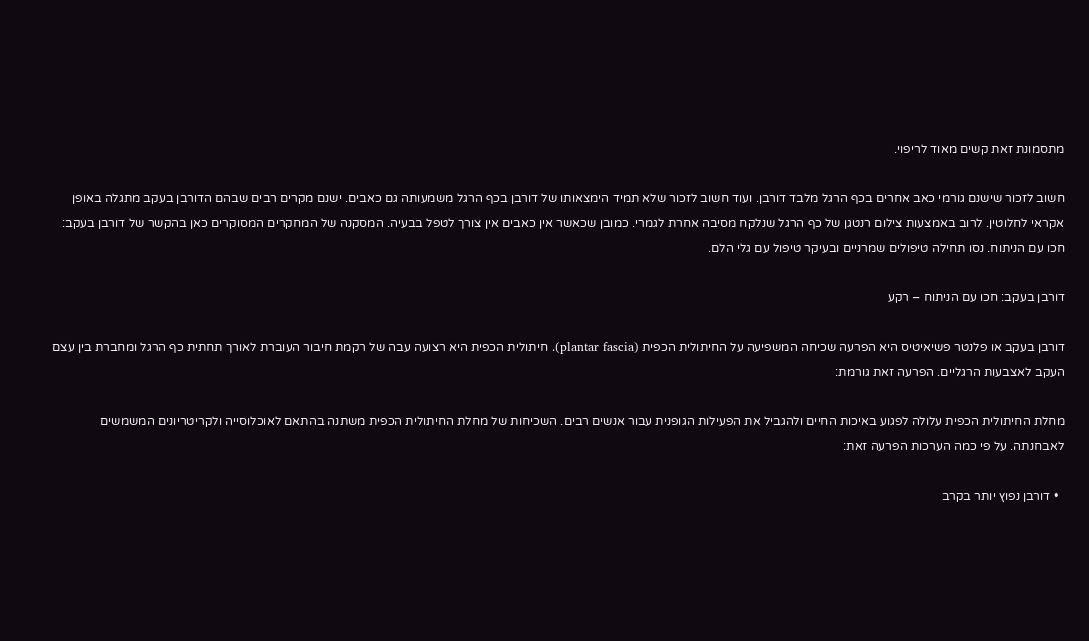מתסמונת זאת קשים מאוד לריפוי.

חשוב לזכור שישנם גורמי כאב אחרים בכף הרגל מלבד דורבן. ועוד חשוב לזכור שלא תמיד הימצאותו של דורבן בכף הרגל משמעותה גם כאבים. ישנם מקרים רבים שבהם הדורבן בעקב מתגלה באופן אקראי לחלוטין. לרוב באמצעות צילום רנטגן של כף הרגל שנלקח מסיבה אחרת לגמרי. כמובן שכאשר אין כאבים אין צורך לטפל בבעיה. המסקנה של המחקרים המסוקרים כאן בהקשר של דורבן בעקב: חכו עם הניתוח. נסו תחילה טיפולים שמרניים ובעיקר טיפול עם גלי הלם.

דורבן בעקב: חכו עם הניתוח – רקע

דורבן בעקב או פלנטר פשיאיטיס היא הפרעה שכיחה המשפיעה על החיתולית הכפית (plantar fascia). חיתולית הכפית היא רצועה עבה של רקמת חיבור העוברת לאורך תחתית כף הרגל ומחברת בין עצם העקב לאצבעות הרגליים. הפרעה זאת גורמת:

מחלת החיתולית הכפית עלולה לפגוע באיכות החיים ולהגביל את הפעילות הגופנית עבור אנשים רבים. השכיחות של מחלת החיתולית הכפית משתנה בהתאם לאוכלוסייה ולקריטריונים המשמשים לאבחנתה. על פי כמה הערכות הפרעה זאת:

  • דורבן נפוץ יותר בקרב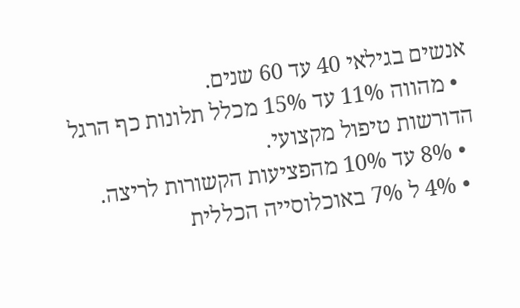אנשים בגילאי 40 עד 60 שנים.
  • מהווה 11% עד 15% מכלל תלונות כף הרגל הדורשות טיפול מקצועי.
  • 8% עד 10% מהפציעות הקשורות לריצה.
  • 4% ל 7% באוכלוסייה הכללית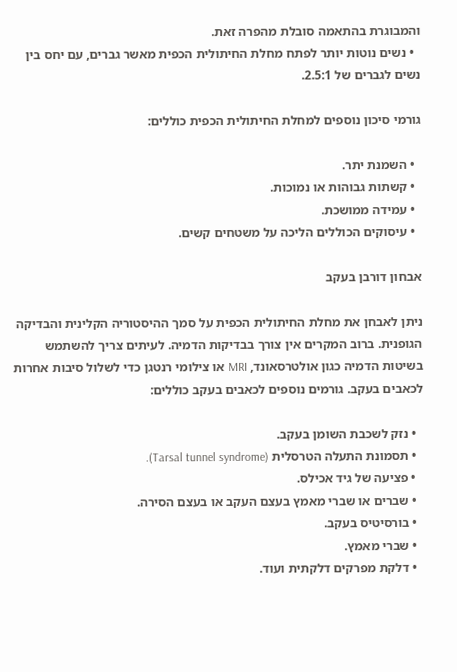והמבוגרת בהתאמה סובלת מהפרה זאת.
  • נשים נוטות יותר לפתח מחלת החיתולית הכפית מאשר גברים, עם יחס בין נשים לגברים של 2.5:1.

גורמי סיכון נוספים למחלת החיתולית הכפית כוללים:

  • השמנת יתר.
  • קשתות גבוהות או נמוכות.
  • עמידה ממושכת.
  • עיסוקים הכוללים הליכה על משטחים קשים.

אבחון דורבן בעקב

ניתן לאבחן את מחלת החיתולית הכפית על סמך ההיסטוריה הקלינית והבדיקה הגופנית. ברוב המקרים אין צורך בבדיקות הדמיה. לעיתים צריך להשתמש בשיטות הדמיה כגון אולטרסאונד, MRI או צילומי רנטגן כדי לשלול סיבות אחרות לכאבים בעקב. גורמים נוספים לכאבים בעקב כוללים:

  • נזק לשכבת השומן בעקב.
  • תסמונת התעלה הטרסלית (Tarsal tunnel syndrome).
  • פציעה של גיד אכילס.
  • שברים או שברי מאמץ בעצם העקב או בעצם הסירה.
  • בורסיטיס בעקב.
  • שברי מאמץ.
  • דלקת מפרקים דלקתית ועוד.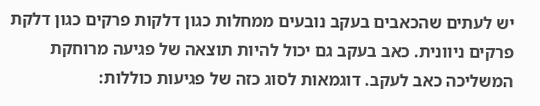יש לעתים שהכאבים בעקב נובעים ממחלות כגון דלקות פרקים כגון דלקת פרקים ניוונית. כאב בעקב גם יכול להיות תוצאה של פגיעה מרוחקת המשליכה כאב לעקב. דוגמאות לסוג כזה של פגיעות כוללות: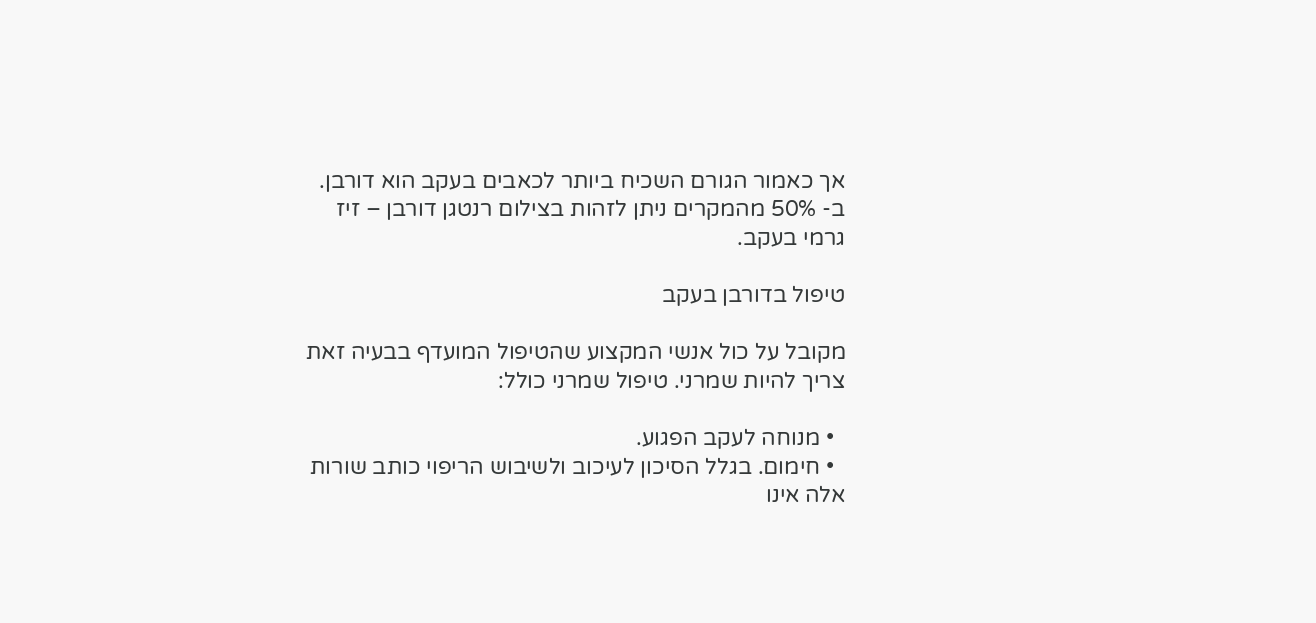אך כאמור הגורם השכיח ביותר לכאבים בעקב הוא דורבן. ב- 50% מהמקרים ניתן לזהות בצילום רנטגן דורבן – זיז גרמי בעקב.

טיפול בדורבן בעקב

מקובל על כול אנשי המקצוע שהטיפול המועדף בבעיה זאת צריך להיות שמרני. טיפול שמרני כולל:

  • מנוחה לעקב הפגוע.
  • חימום. בגלל הסיכון לעיכוב ולשיבוש הריפוי כותב שורות אלה אינו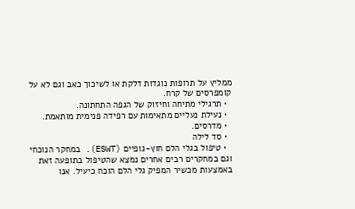ממליץ על תרופות נוגדות דלקת או לשיכוך כאב וגם לא על קומפרסים של קרח.
  • תרגילי מתיחה וחיזוק של הגפה התחתונה.
  • נעילת נעליים מתאימות עם רפידה פנימית מותאמת.
  • מדרסים.
  • סד לילה
  • טיפול בגלי הלם חוץ-גופיים (ESWT). במחקר הנוכחי וגם במחקרים רבים אחרים נמצא שהטיפול בתופעה זאת באמצעות מכשיר המפיק גלי הלם הוכח כיעיל. אנו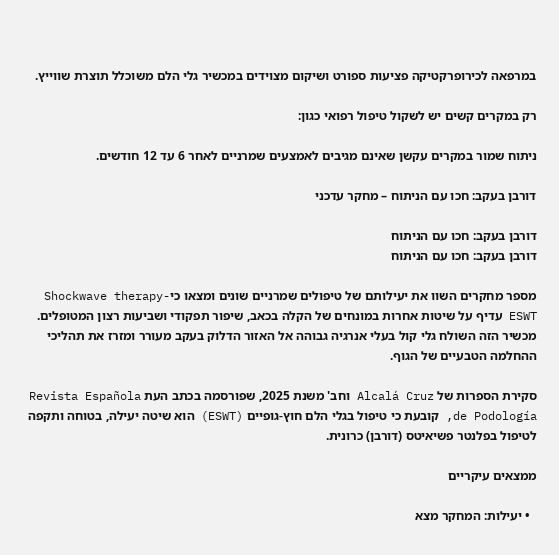במרפאה לכירופרקטיקה פציעות ספורט ושיקום מצוידים במכשיר גלי הלם משוכלל תוצרת שווייץ.

רק במקרים קשים יש לשקול טיפול רפואי כגון:

ניתוח שמור במקרים עקשן שאינם מגיבים לאמצעים שמרניים לאחר 6 עד 12 חודשים.

דורבן בעקב: חכו עם הניתוח – מחקר עדכני

דורבן בעקב: חכו עם הניתוח
דורבן בעקב: חכו עם הניתוח

מספר מחקרים השוו את יעילותם של טיפולים שמרניים שונים ומצאו כיShockwave therapy-  ESWT עדיף על שיטות אחרות במונחים של הקלה בכאב, שיפור תפקודי ושביעות רצון המטופלים. מכשיר הזה השולח גלי קול בעלי אנרגיה גבוהה אל האזור הדלוק בעקב מעורר ומזרז את תהליכי ההחלמה הטבעיים של הגוף.

סקירת הספרות של Alcalá Cruz וחב' משנת 2025, שפורסמה בכתב העת Revista Española de Podología, קובעת כי טיפול בגלי הלם חוץ-גופיים (ESWT) הוא שיטה יעילה, בטוחה ותקפה לטיפול בפלנטר פשיאיטס (דורבן) כרונית.

ממצאים עיקריים

  • יעילות: המחקר מצא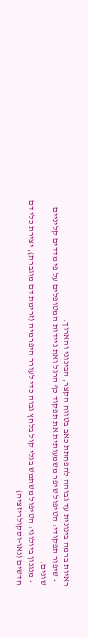ראיות ברמה בינונית עד גבוהה להפחתת כאב בטווח הקצר, הבינוני והארוך.
  • שיפור תפקודי: הטיפול שיפר משמעותית את תפקוד כף הרגל ואת ניידות המטופלים על פי מדדים קליניים שונים.
  • מנגנון ביולוגי: הטיפול משתמש בגלי קול בלחץ גבוה כדי לעורר היפרמיה (זרימת דם מוגברת), יצירת כלי דם חדשים (נאו-וסקולריזציה)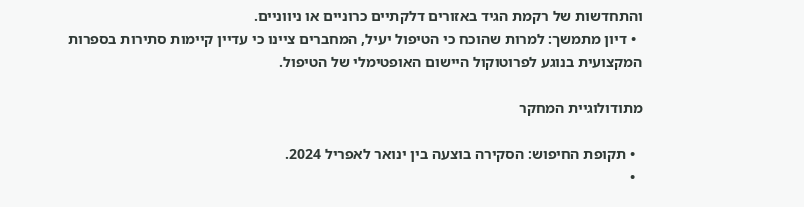והתחדשות של רקמת הגיד באזורים דלקתיים כרוניים או ניווניים.
  • דיון מתמשך: למרות שהוכח כי הטיפול יעיל, המחברים ציינו כי עדיין קיימות סתירות בספרות המקצועית בנוגע לפרוטוקול היישום האופטימלי של הטיפול.

מתודולוגיית המחקר

  • תקופת החיפוש: הסקירה בוצעה בין ינואר לאפריל 2024.
  •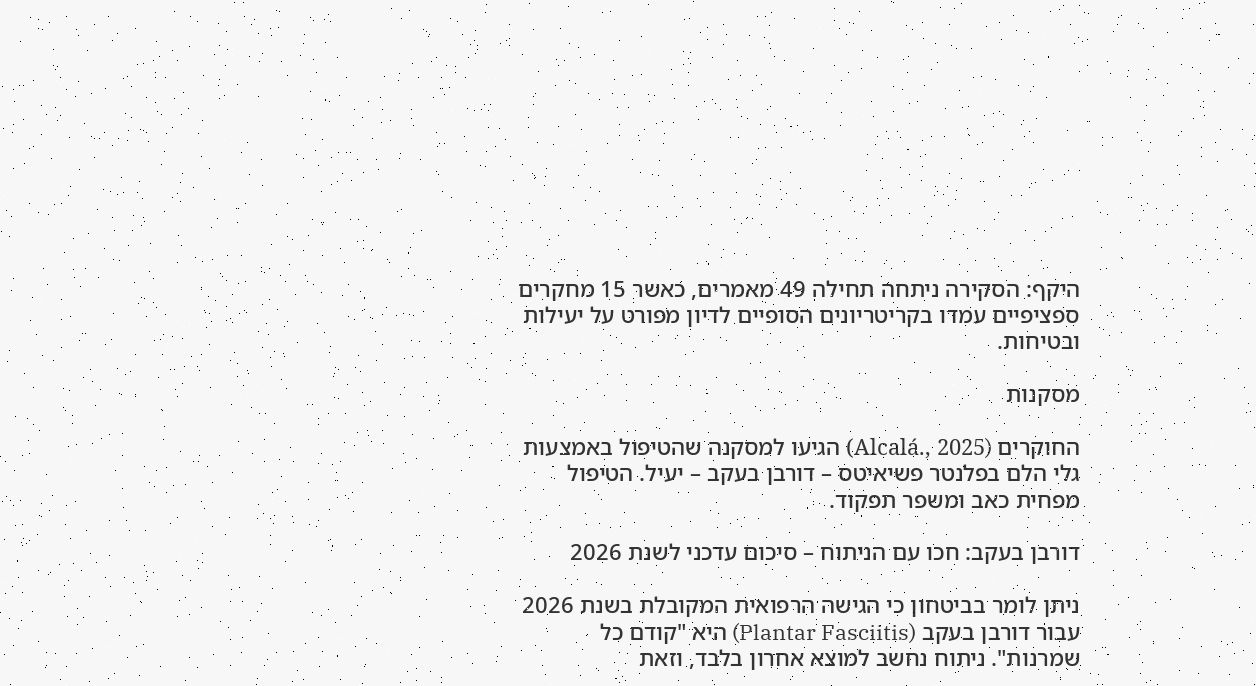היקף: הסקירה ניתחה תחילה 49 מאמרים, כאשר 15 מחקרים ספציפיים עמדו בקריטריונים הסופיים לדיון מפורט על יעילות ובטיחות.

מסקנות

החוקרים (Alcalá., 2025) הגיעו למסקנה שהטיפול באמצעות גלי הלם בפלנטר פשיאיטס – דורבן בעקב – יעיל. הטיפול מפחית כאב ומשפר תפקוד.

דורבן בעקב: חכו עם הניתוח – סיכום עדכני לשנת 2026

ניתן לומר בביטחון כי הגישה הרפואית המקובלת בשנת 2026 עבור דורבן בעקב (Plantar Fasciitis) היא "קודם כל שמרנות". ניתוח נחשב למוצא אחרון בלבד, וזאת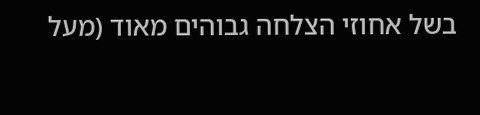בשל אחוזי הצלחה גבוהים מאוד (מעל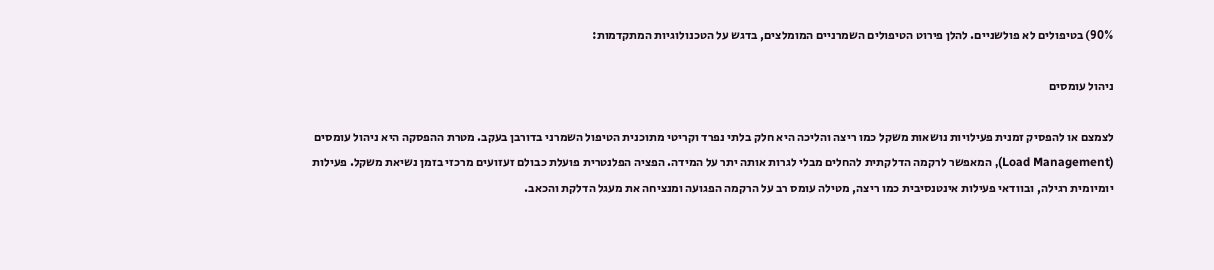90%) בטיפולים לא פולשניים. להלן פירוט הטיפולים השמרניים המומלצים, בדגש על הטכנולוגיות המתקדמות:

ניהול עומסים

לצמצם או להפסיק זמנית פעילויות נושאות משקל כמו ריצה והליכה היא חלק בלתי נפרד וקריטי מתוכנית הטיפול השמרני בדורבן בעקב. מטרת ההפסקה היא ניהול עומסים (Load Management), המאפשר לרקמה הדלקתית להחלים מבלי לגרות אותה יתר על המידה. הפציה הפלנטרית פועלת כבולם זעזועים מרכזי בזמן נשיאת משקל. פעילות יומיומית רגילה, ובוודאי פעילות אינטנסיבית כמו ריצה, מטילה עומס רב על הרקמה הפגועה ומנציחה את מעגל הדלקת והכאב.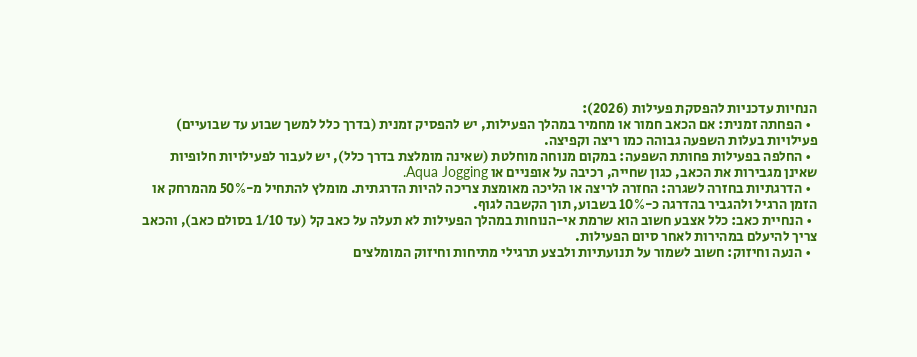הנחיות עדכניות להפסקת פעילות (2026):
  • הפחתה זמנית: אם הכאב חמור או מחמיר במהלך הפעילות, יש להפסיק זמנית (בדרך כלל למשך שבוע עד שבועיים) פעילויות בעלות השפעה גבוהה כמו ריצה וקפיצה.
  • החלפה בפעילות פחותת השפעה: במקום מנוחה מוחלטת (שאינה מומלצת בדרך כלל), יש לעבור לפעילויות חלופיות שאינן מגבירות את הכאב, כגון שחייה, רכיבה על אופניים או Aqua Jogging.
  • הדרגתיות בחזרה לשגרה: החזרה לריצה או הליכה מאומצת צריכה להיות הדרגתית. מומלץ להתחיל מ-50% מהמרחק או הזמן הרגיל ולהגביר בהדרגה כ-10% בשבוע, תוך הקשבה לגוף.
  • הנחיית כאב: כלל אצבע חשוב הוא שרמת אי-הנוחות במהלך הפעילות לא תעלה על כאב קל (עד 1/10 בסולם כאב), והכאב צריך להיעלם במהירות לאחר סיום הפעילות.
  • הנעה וחיזוק: חשוב לשמור על תנועתיות ולבצע תרגילי מתיחות וחיזוק המומלצים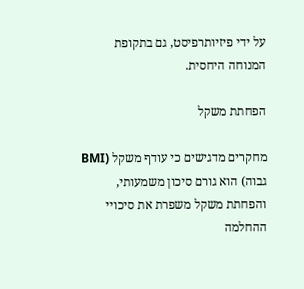על ידי פיזיותרפיסט, גם בתקופת המנוחה היחסית.

הפחתת משקל

מחקרים מדגישים כי עודף משקל (BMI גבוה) הוא גורם סיכון משמעותי, והפחתת משקל משפרת את סיכויי ההחלמה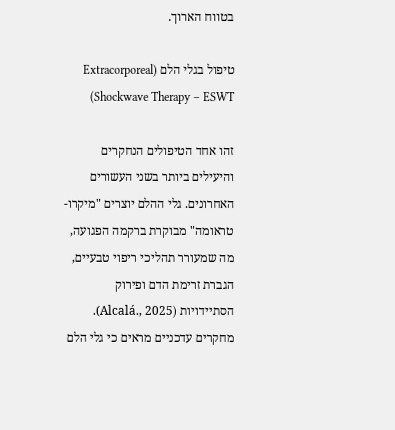בטווח הארוך.

טיפול בגלי הלם (Extracorporeal Shockwave Therapy – ESWT)

זהו אחד הטיפולים הנחקרים והיעילים ביותר בשני העשורים האחרונים. גלי ההלם יוצרים "מיקרו-טראומה" מבוקרת ברקמה הפגועה, מה שמעורר תהליכי ריפוי טבעיים, הגברת זרימת הדם ופירוק הסתיידויות (Alcalá., 2025). מחקרים עדכניים מראים כי גלי הלם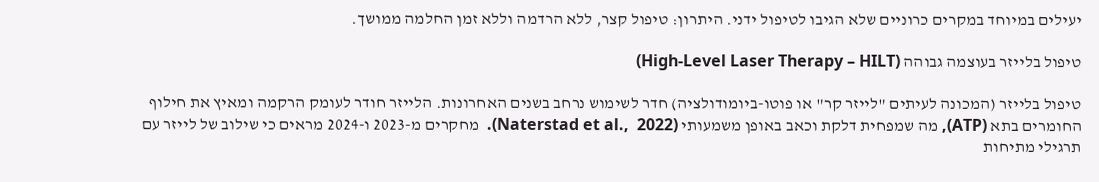יעילים במיוחד במקרים כרוניים שלא הגיבו לטיפול ידני. היתרון: טיפול קצר, ללא הרדמה וללא זמן החלמה ממושך.

טיפול בלייזר בעוצמה גבוהה (High-Level Laser Therapy – HILT)

טיפול בלייזר (המכונה לעיתים "לייזר קר" או פוטו-ביומודולציה) חדר לשימוש נרחב בשנים האחרונות. הלייזר חודר לעומק הרקמה ומאיץ את חילוף החומרים בתא (ATP), מה שמפחית דלקת וכאב באופן משמעותי (Naterstad et al.,  2022).  מחקרים מ-2023 ו-2024 מראים כי שילוב של לייזר עם תרגילי מתיחות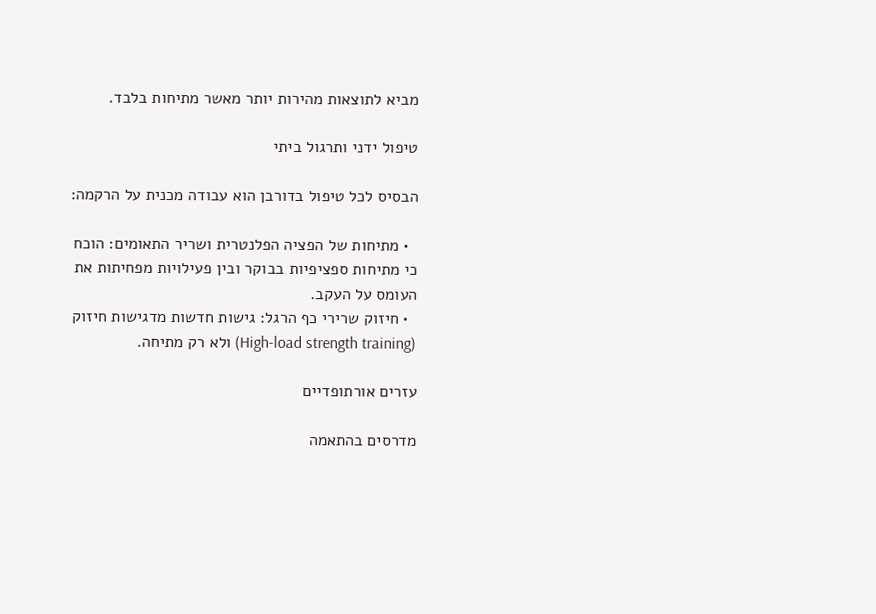מביא לתוצאות מהירות יותר מאשר מתיחות בלבד.

טיפול ידני ותרגול ביתי

הבסיס לכל טיפול בדורבן הוא עבודה מכנית על הרקמה:

  • מתיחות של הפציה הפלנטרית ושריר התאומים: הוכח כי מתיחות ספציפיות בבוקר ובין פעילויות מפחיתות את העומס על העקב.
  • חיזוק שרירי כף הרגל: גישות חדשות מדגישות חיזוק (High-load strength training) ולא רק מתיחה.

עזרים אורתופדיים

מדרסים בהתאמה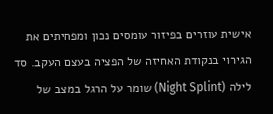אישית עוזרים בפיזור עומסים נכון ומפחיתים את הגירוי בנקודת האחיזה של הפציה בעצם העקב. סד לילה (Night Splint) שומר על הרגל במצב של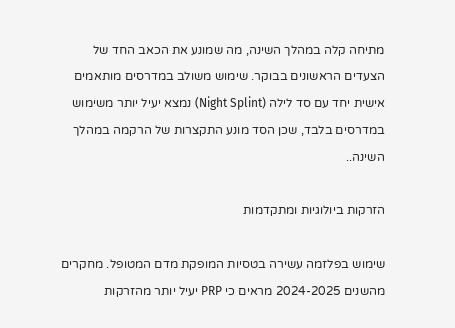מתיחה קלה במהלך השינה, מה שמונע את הכאב החד של הצעדים הראשונים בבוקר. שימוש משולב במדרסים מותאמים אישית יחד עם סד לילה (Night Splint) נמצא יעיל יותר משימוש במדרסים בלבד, שכן הסד מונע התקצרות של הרקמה במהלך השינה..

הזרקות ביולוגיות ומתקדמות

שימוש בפלזמה עשירה בטסיות המופקת מדם המטופל. מחקרים מהשנים 2024-2025 מראים כי PRP יעיל יותר מהזרקות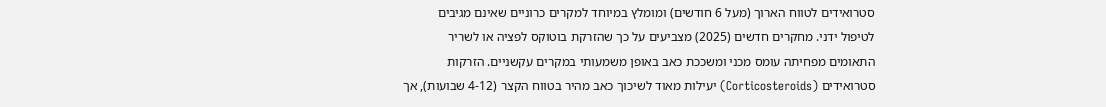סטרואידים לטווח הארוך (מעל 6 חודשים) ומומלץ במיוחד למקרים כרוניים שאינם מגיבים לטיפול ידני. מחקרים חדשים (2025) מצביעים על כך שהזרקת בוטוקס לפציה או לשריר התאומים מפחיתה עומס מכני ומשככת כאב באופן משמעותי במקרים עקשניים. הזרקות סטרואידים (Corticosteroids) יעילות מאוד לשיכוך כאב מהיר בטווח הקצר (4-12 שבועות), אך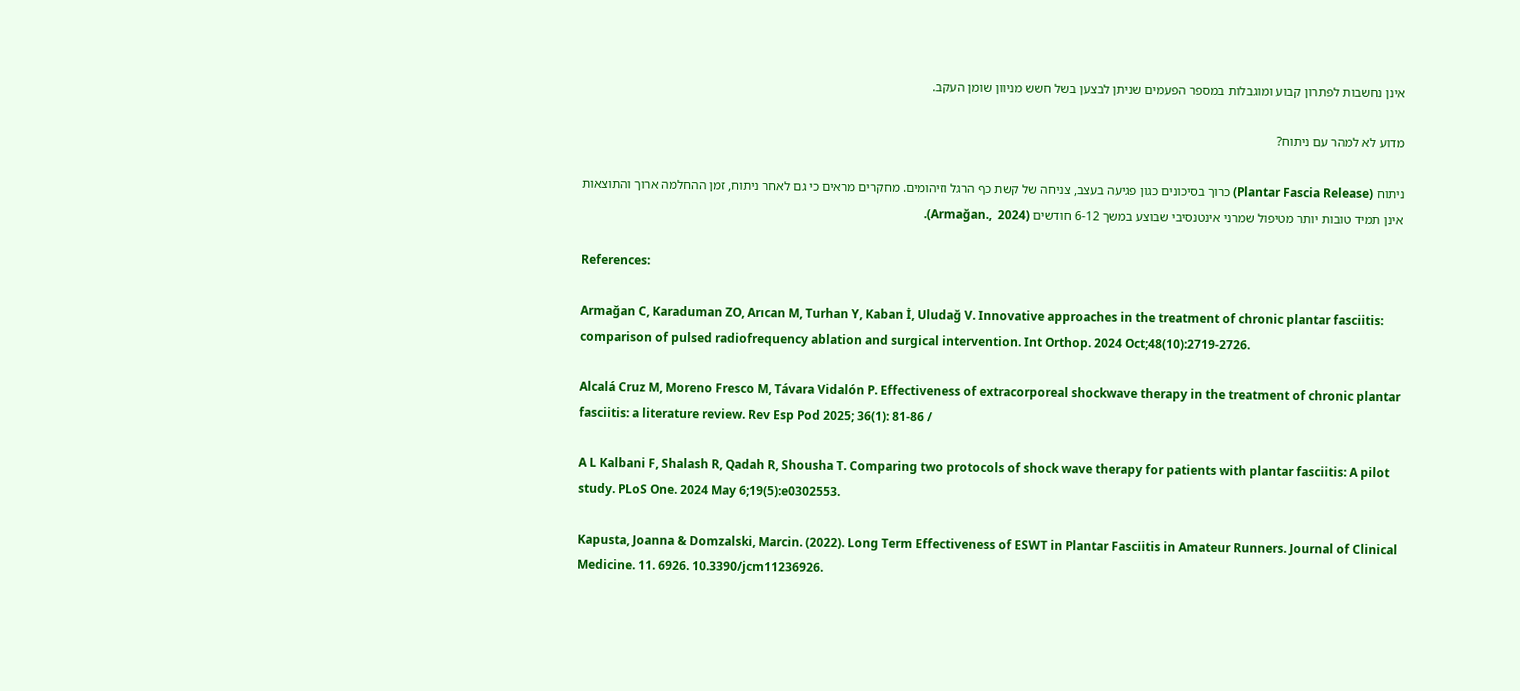אינן נחשבות לפתרון קבוע ומוגבלות במספר הפעמים שניתן לבצען בשל חשש מניוון שומן העקב.

מדוע לא למהר עם ניתוח?

ניתוח (Plantar Fascia Release) כרוך בסיכונים כגון פגיעה בעצב, צניחה של קשת כף הרגל וזיהומים. מחקרים מראים כי גם לאחר ניתוח, זמן ההחלמה ארוך והתוצאות אינן תמיד טובות יותר מטיפול שמרני אינטנסיבי שבוצע במשך 6-12 חודשים (Armağan.,  2024).

References:

Armağan C, Karaduman ZO, Arıcan M, Turhan Y, Kaban İ, Uludağ V. Innovative approaches in the treatment of chronic plantar fasciitis: comparison of pulsed radiofrequency ablation and surgical intervention. Int Orthop. 2024 Oct;48(10):2719-2726.

Alcalá Cruz M, Moreno Fresco M, Távara Vidalón P. Effectiveness of extracorporeal shockwave therapy in the treatment of chronic plantar fasciitis: a literature review. Rev Esp Pod 2025; 36(1): 81-86 /

A L Kalbani F, Shalash R, Qadah R, Shousha T. Comparing two protocols of shock wave therapy for patients with plantar fasciitis: A pilot study. PLoS One. 2024 May 6;19(5):e0302553.

Kapusta, Joanna & Domzalski, Marcin. (2022). Long Term Effectiveness of ESWT in Plantar Fasciitis in Amateur Runners. Journal of Clinical Medicine. 11. 6926. 10.3390/jcm11236926.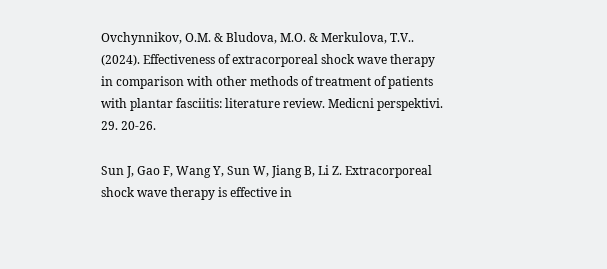Ovchynnikov, O.M. & Bludova, M.O. & Merkulova, T.V.. (2024). Effectiveness of extracorporeal shock wave therapy in comparison with other methods of treatment of patients with plantar fasciitis: literature review. Medicni perspektivi. 29. 20-26.

Sun J, Gao F, Wang Y, Sun W, Jiang B, Li Z. Extracorporeal shock wave therapy is effective in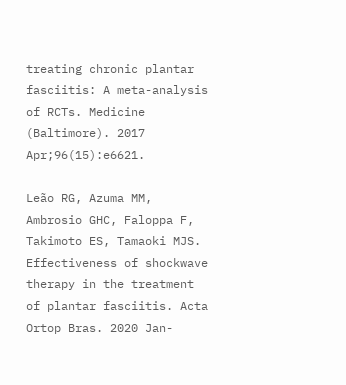treating chronic plantar fasciitis: A meta-analysis of RCTs. Medicine (Baltimore). 2017 Apr;96(15):e6621.

Leão RG, Azuma MM, Ambrosio GHC, Faloppa F, Takimoto ES, Tamaoki MJS. Effectiveness of shockwave therapy in the treatment of plantar fasciitis. Acta Ortop Bras. 2020 Jan-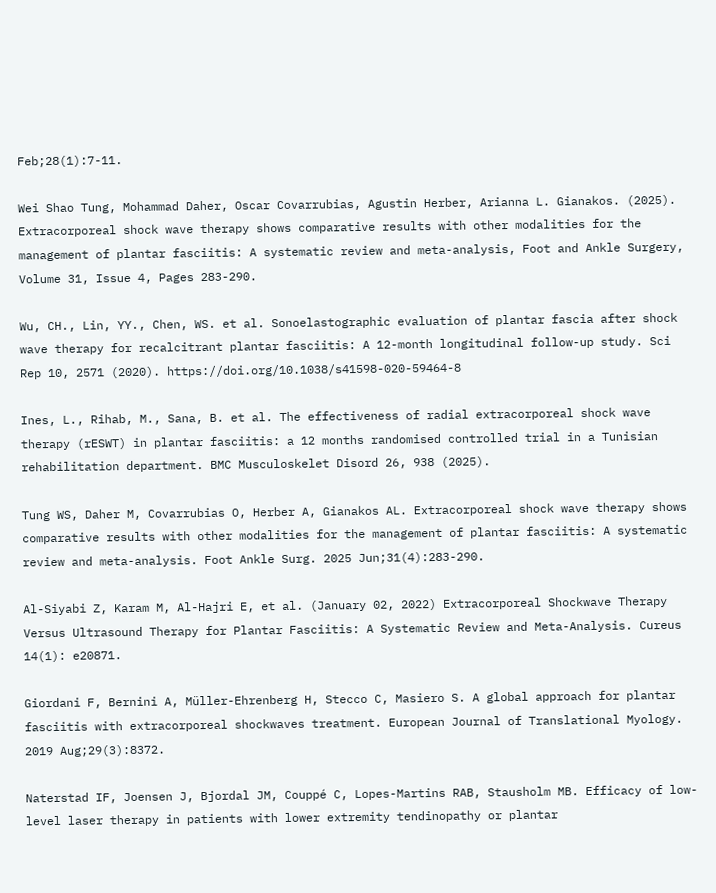Feb;28(1):7-11.

Wei Shao Tung, Mohammad Daher, Oscar Covarrubias, Agustin Herber, Arianna L. Gianakos. (2025). Extracorporeal shock wave therapy shows comparative results with other modalities for the management of plantar fasciitis: A systematic review and meta-analysis, Foot and Ankle Surgery, Volume 31, Issue 4, Pages 283-290.

Wu, CH., Lin, YY., Chen, WS. et al. Sonoelastographic evaluation of plantar fascia after shock wave therapy for recalcitrant plantar fasciitis: A 12-month longitudinal follow-up study. Sci Rep 10, 2571 (2020). https://doi.org/10.1038/s41598-020-59464-8

Ines, L., Rihab, M., Sana, B. et al. The effectiveness of radial extracorporeal shock wave therapy (rESWT) in plantar fasciitis: a 12 months randomised controlled trial in a Tunisian rehabilitation department. BMC Musculoskelet Disord 26, 938 (2025).

Tung WS, Daher M, Covarrubias O, Herber A, Gianakos AL. Extracorporeal shock wave therapy shows comparative results with other modalities for the management of plantar fasciitis: A systematic review and meta-analysis. Foot Ankle Surg. 2025 Jun;31(4):283-290.

Al-Siyabi Z, Karam M, Al-Hajri E, et al. (January 02, 2022) Extracorporeal Shockwave Therapy Versus Ultrasound Therapy for Plantar Fasciitis: A Systematic Review and Meta-Analysis. Cureus 14(1): e20871.

Giordani F, Bernini A, Müller-Ehrenberg H, Stecco C, Masiero S. A global approach for plantar fasciitis with extracorporeal shockwaves treatment. European Journal of Translational Myology. 2019 Aug;29(3):8372.

Naterstad IF, Joensen J, Bjordal JM, Couppé C, Lopes-Martins RAB, Stausholm MB. Efficacy of low-level laser therapy in patients with lower extremity tendinopathy or plantar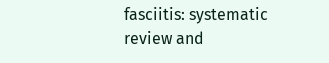fasciitis: systematic review and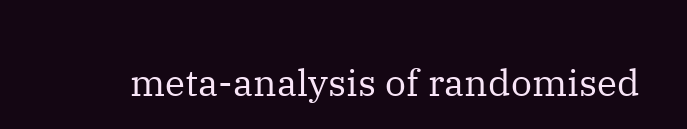meta-analysis of randomised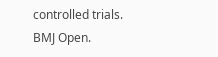controlled trials. BMJ Open.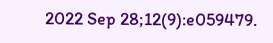2022 Sep 28;12(9):e059479.